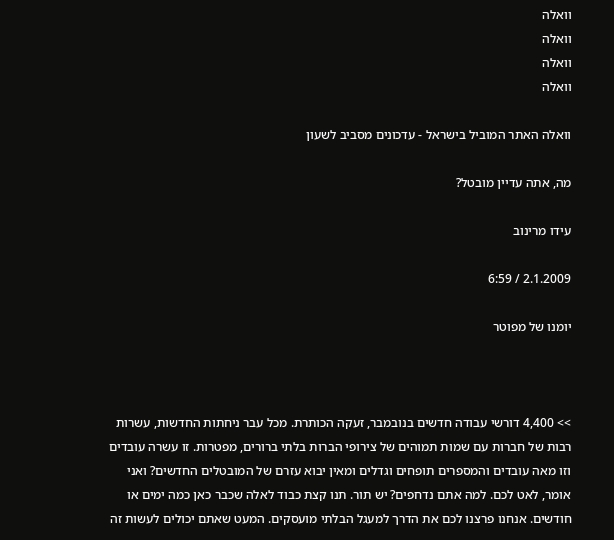וואלה
וואלה
וואלה
וואלה

וואלה האתר המוביל בישראל - עדכונים מסביב לשעון

מה, אתה עדיין מובטל?

עידו מרינוב

2.1.2009 / 6:59

יומנו של מפוטר



>> 4,400 דורשי עבודה חדשים בנובמבר, זעקה הכותרת. מכל עבר ניחתות החדשות, עשרות רבות של חברות עם שמות תמוהים של צירופי הברות בלתי ברורים, מפטרות. זו עשרה עובדים וזו מאה עובדים והמספרים תופחים וגדלים ומאין יבוא עזרם של המובטלים החדשים? ואני אומר, לאט לכם. למה אתם נדחפים? יש תור. תנו קצת כבוד לאלה שכבר כאן כמה ימים או חודשים. אנחנו פרצנו לכם את הדרך למעגל הבלתי מועסקים. המעט שאתם יכולים לעשות זה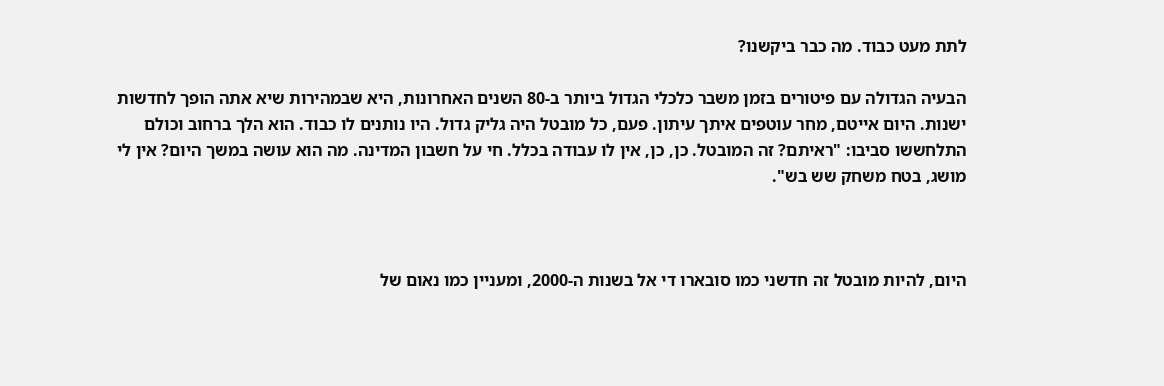לתת מעט כבוד. מה כבר ביקשנו?

הבעיה הגדולה עם פיטורים בזמן משבר כלכלי הגדול ביותר ב-80 השנים האחרונות, היא שבמהירות שיא אתה הופך לחדשות ישנות. היום אייטם, מחר עוטפים איתך עיתון. פעם, כל מובטל היה גליק גדול. היו נותנים לו כבוד. הוא הלך ברחוב וכולם התלחששו סביבו: "ראיתם? זה המובטל. כן, כן, אין לו עבודה בכלל. חי על חשבון המדינה. מה הוא עושה במשך היום? אין לי מושג, בטח משחק שש בש".



היום, להיות מובטל זה חדשני כמו סובארו די אל בשנות ה-2000, ומעניין כמו נאום של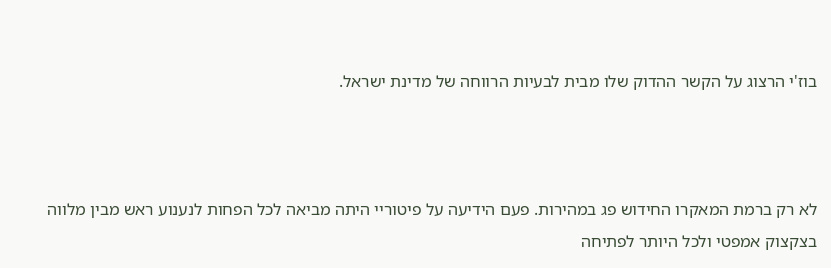בוז'י הרצוג על הקשר ההדוק שלו מבית לבעיות הרווחה של מדינת ישראל.



לא רק ברמת המאקרו החידוש פג במהירות. פעם הידיעה על פיטוריי היתה מביאה לכל הפחות לנענוע ראש מבין מלווה בצקצוק אמפטי ולכל היותר לפתיחה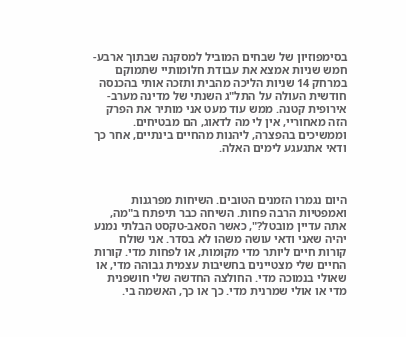בסימפוזיון של שבחים המוביל למסקנה שבתוך ארבע-חמש שניות אמצא את עבודת חלומותיי שתמוקם במרחק 14 שניות הליכה מהבית ותזכה אותי בהכנסה חודשית העולה על התל"ג השנתי של מדינה מערב-אירופית קטנה. ממש עוד מעט אני מותיר את הפרק הזה מאחוריי, אין לי מה לדאוג, הם מבטיחים. וממשיכים בהפצרה, ליהנות מהחיים בינתיים, אחר כך ודאי אתגעגע לימים האלה.



היום נגמרו הזמנים הטובים. השיחות מפרגנות ואמפטיות הרבה פחות. השיחה כבר תיפתח ב"מה, אתה עדיין מובטל?", כאשר הסאב-טקסט הבלתי נמנע יהיה שאני ודאי עושה משהו לא בסדר. אני שולח קורות חיים ליותר מדי מקומות, או לפחות מדי. קורות החיים שלי מצטיינים בחשיבות עצמית גבוהה מדי, או שאולי בנמוכה מדי. החולצה החדשה שלי חושפנית מדי או אולי שמרנית מדי. כך או כך, האשמה בי.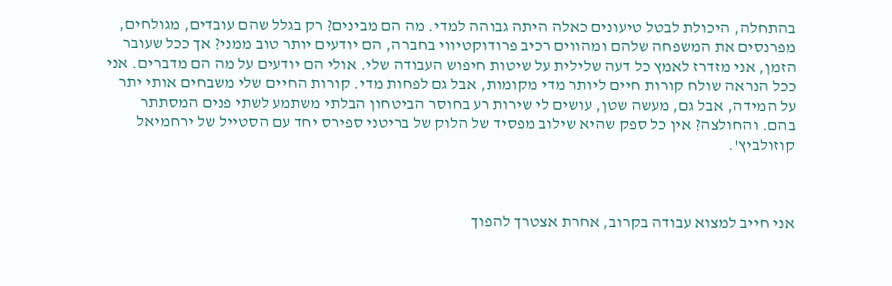בהתחלה, היכולת לבטל טיעונים כאלה היתה גבוהה למדי. מה הם מבינים? רק בגלל שהם עובדים, מגולחים, מפרנסים את המשפחה שלהם ומהווים רכיב פרודוקטיווי בחברה, הם יודעים יותר טוב ממני? אך ככל שעובר הזמן, אני מזדרז לאמץ כל דעה שלילית על שיטות חיפוש העבודה שלי. אולי הם יודעים על מה הם מדברים. אני ככל הנראה שולח קורות חיים ליותר מדי מקומות, אבל גם לפחות מדי. קורות החיים שלי משבחים אותי יתר על המידה, אבל גם, מעשה שטן, עושים לי שירות רע בחוסר הביטחון הבלתי משתמע לשתי פנים המסתתר בהם. והחולצה? אין כל ספק שהיא שילוב מפסיד של הלוק של בריטני ספירס יחד עם הסטייל של ירחמיאל קוזולביץ'.



אני חייב למצוא עבודה בקרוב, אחרת אצטרך להפוך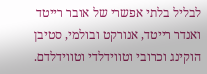לבליל בלתי אפשרי של אובר רייטד ואנדר רייטד, אנורקט ובולמי, סטיבן הוקינג וכרובי וטווידלדי וטווידלדם.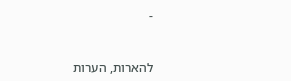-



להארות, הערות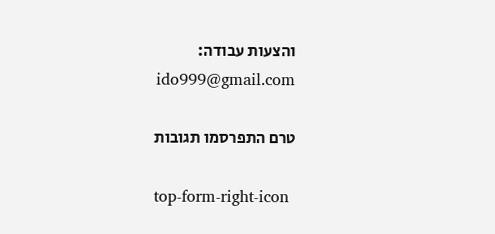והצעות עבודה: ido999@gmail.com

טרם התפרסמו תגובות

top-form-right-icon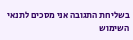בשליחת התגובה אני מסכים לתנאי השימוש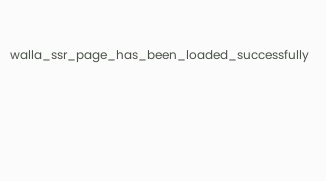walla_ssr_page_has_been_loaded_successfully